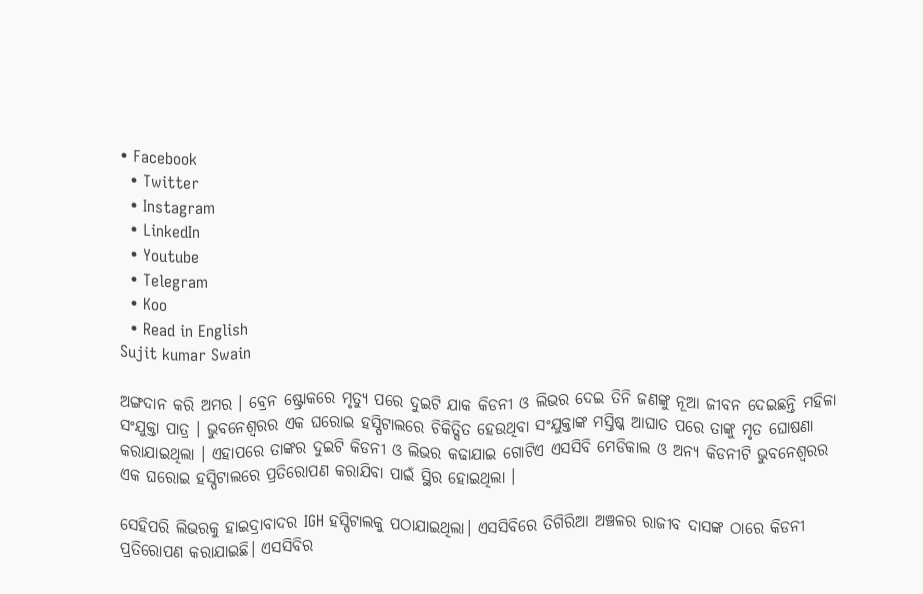• Facebook
  • Twitter
  • Instagram
  • LinkedIn
  • Youtube
  • Telegram
  • Koo
  • Read in English
Sujit kumar Swain

ଅଙ୍ଗଦାନ କରି ଅମର । ବ୍ରେନ ଷ୍ଟ୍ରୋକରେ ମୃତ୍ୟୁ ପରେ ଦୁଇଟି ଯାକ କିଡନୀ ଓ ଲିଭର ଦେଇ ତିନି ଜଣଙ୍କୁ ନୂଆ ଜୀବନ ଦେଇଛନ୍ତି ମହିଳା ସଂଯୁକ୍ତା ପାତ୍ର । ଭୁବନେଶ୍ବରର ଏକ ଘରୋଇ ହସ୍ପିଟାଲରେ ଚିକିତ୍ସିତ ହେଉଥିବା ସଂଯୁକ୍ତାଙ୍କ ମସ୍ତିଷ୍କ ଆଘାତ ପରେ ତାଙ୍କୁ ମୃତ ଘୋଷଣା କରାଯାଇଥିଲା । ଏହାପରେ ତାଙ୍କର ଦୁଇଟି କିଡନୀ ଓ ଲିଭର କଢାଯାଇ ଗୋଟିଏ ଏସସିବି ମେଡିକାଲ ଓ ଅନ୍ୟ କିଡନୀଟି ଭୁବନେଶ୍ବରର ଏକ ଘରୋଇ ହସ୍ପିଟାଲରେ ପ୍ରତିରୋପଣ କରାଯିବା ପାଇଁ ସ୍ଥିର ହୋଇଥିଲା ।

ସେହିପରି ଲିଭରକୁ ହାଇଦ୍ରାବାଦର IGH ହସ୍ପିଟାଲକୁ ପଠାଯାଇଥିଲା। ଏସସିବିରେ ତିଗିରିଆ ଅଞ୍ଚଳର ରାଜୀବ ଦାସଙ୍କ ଠାରେ କିଡନୀ ପ୍ରତିରୋପଣ କରାଯାଇଛି। ଏସସିବିର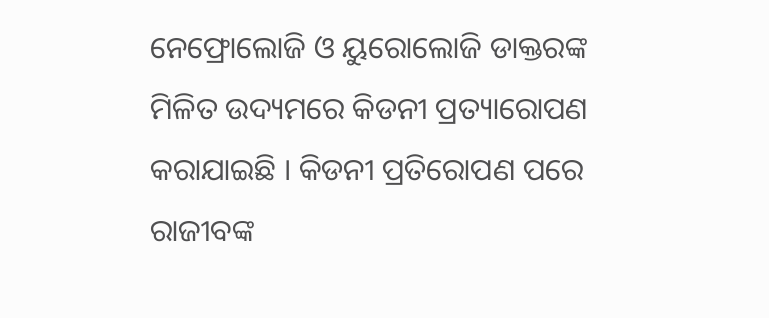ନେଫ୍ରୋଲୋଜି ଓ ୟୁରୋଲୋଜି ଡାକ୍ତରଙ୍କ ମିଳିତ ଉଦ୍ୟମରେ କିଡନୀ ପ୍ରତ୍ୟାରୋପଣ କରାଯାଇଛି । କିଡନୀ ପ୍ରତିରୋପଣ ପରେ ରାଜୀବଙ୍କ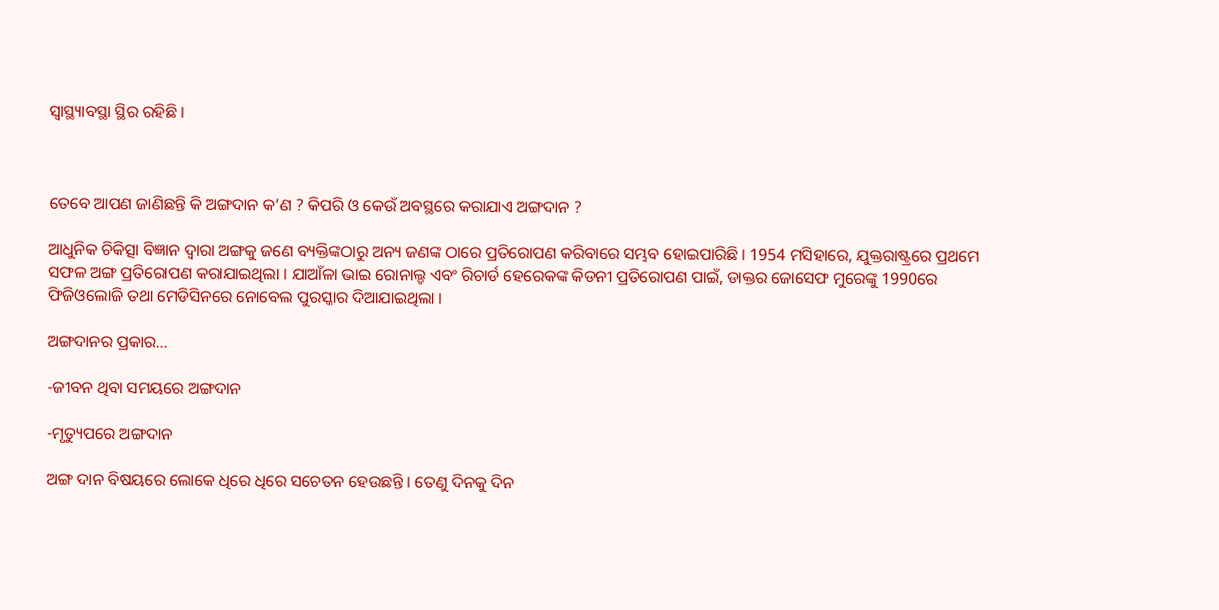ସ୍ବାସ୍ଥ୍ୟାବସ୍ଥା ସ୍ଥିର ରହିଛି ।



ତେବେ ଆପଣ ଜାଣିଛନ୍ତି କି ଅଙ୍ଗଦାନ କ’ଣ ? କିପରି ଓ କେଉଁ ଅବସ୍ଥରେ କରାଯାଏ ଅଙ୍ଗଦାନ ?

ଆଧୁନିକ ଚିକିତ୍ସା ବିଜ୍ଞାନ ଦ୍ୱାରା ଅଙ୍ଗକୁ ଜଣେ ବ୍ୟକ୍ତିଙ୍କଠାରୁ ଅନ୍ୟ ଜଣଙ୍କ ଠାରେ ପ୍ରତିରୋପଣ କରିବାରେ ସମ୍ଭବ ହୋଇପାରିଛି । 1954 ମସିହାରେ, ଯୁକ୍ତରାଷ୍ଟ୍ରରେ ପ୍ରଥମେ ସଫଳ ଅଙ୍ଗ ପ୍ରତିରୋପଣ କରାଯାଇଥିଲା । ଯାଆଁଳା ଭାଇ ରୋନାଲ୍ଡ ଏବଂ ରିଚାର୍ଡ ହେରେକଙ୍କ କିଡନୀ ପ୍ରତିରୋପଣ ପାଇଁ, ଡାକ୍ତର ଜୋସେଫ ମୁରେଙ୍କୁ 1990ରେ ଫିଜିଓଲୋଜି ତଥା ମେଡିସିନରେ ନୋବେଲ ପୁରସ୍କାର ଦିଆଯାଇଥିଲା ।

ଅଙ୍ଗଦାନର ପ୍ରକାର...

-ଜୀବନ ଥିବା ସମୟରେ ଅଙ୍ଗଦାନ

-ମୃତ୍ୟୁପରେ ଅଙ୍ଗଦାନ

ଅଙ୍ଗ ଦାନ ବିଷୟରେ ଲୋକେ ଧିରେ ଧିରେ ସଚେତନ ହେଉଛନ୍ତି । ତେଣୁ ଦିନକୁ ଦିନ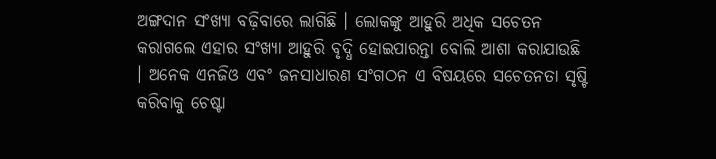ଅଙ୍ଗଦାନ ସଂଖ୍ୟା ବଢ଼ିବାରେ ଲାଗିଛି । ଲୋକଙ୍କୁ ଆହୁରି ଅଧିକ ସଚେତନ କରାଗଲେ ଏହାର ସଂଖ୍ୟା ଆହୁରି ବୃଦ୍ଧି ହୋଇପାରନ୍ତା ବୋଲି ଆଶା କରାଯାଉଛି । ଅନେକ ଏନଜିଓ ଏବଂ ଜନସାଧାରଣ ସଂଗଠନ ଏ ବିଷୟରେ ସଚେତନତା ସୃଷ୍ଟି କରିବାକୁ ଚେଷ୍ଟା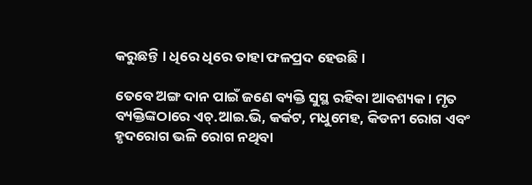କରୁଛନ୍ତି । ଧିରେ ଧିରେ ତାହା ଫଳପ୍ରଦ ହେଉଛି ।

ତେବେ ଅଙ୍ଗ ଦାନ ପାଇଁ ଜଣେ ବ୍ୟକ୍ତି ସୁସ୍ଥ ରହିବା ଆବଶ୍ୟକ। ମୃତ ବ୍ୟକ୍ତିଙ୍କଠାରେ ଏଚ୍.ଆଇ.ଭି, କର୍କଟ, ମଧୁମେହ, କିଡନୀ ରୋଗ ଏବଂ ହୃଦରୋଗ ଭଳି ରୋଗ ନଥିବା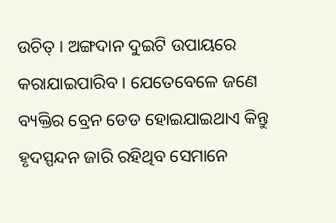ଉଚିତ୍ । ଅଙ୍ଗଦାନ ଦୁଇଟି ଉପାୟରେ କରାଯାଇପାରିବ । ଯେତେବେଳେ ଜଣେ ବ୍ୟକ୍ତିର ବ୍ରେନ ଡେଡ ହୋଇଯାଇଥାଏ କିନ୍ତୁ ହୃଦସ୍ପନ୍ଦନ ଜାରି ରହିଥିବ ସେମାନେ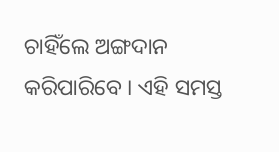ଚାହିଁଲେ ଅଙ୍ଗଦାନ କରିପାରିବେ । ଏହି ସମସ୍ତ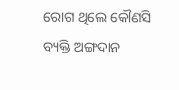ରୋଗ ଥିଲେ କୌଣସି ବ୍ୟକ୍ତି ଅଙ୍ଗଦାନ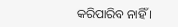କରିପାରିବ ନାହିଁ ।